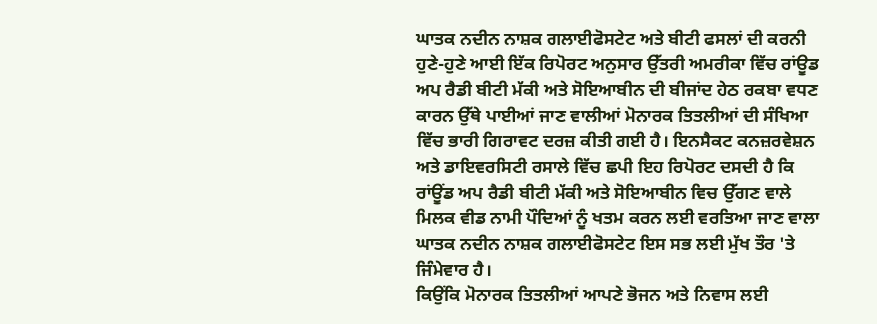ਘਾਤਕ ਨਦੀਨ ਨਾਸ਼ਕ ਗਲਾਈਫੋਸਟੇਟ ਅਤੇ ਬੀਟੀ ਫਸਲਾਂ ਦੀ ਕਰਨੀ
ਹੁਣੇ-ਹੁਣੇ ਆਈ ਇੱਕ ਰਿਪੋਰਟ ਅਨੁਸਾਰ ਉੱਤਰੀ ਅਮਰੀਕਾ ਵਿੱਚ ਰਾਂਊਡ ਅਪ ਰੈਡੀ ਬੀਟੀ ਮੱਕੀ ਅਤੇ ਸੋਇਆਬੀਨ ਦੀ ਬੀਜਾਂਦ ਹੇਠ ਰਕਬਾ ਵਧਣ ਕਾਰਨ ਉੱਥੇ ਪਾਈਆਂ ਜਾਣ ਵਾਲੀਆਂ ਮੋਨਾਰਕ ਤਿਤਲੀਆਂ ਦੀ ਸੰਖਿਆ ਵਿੱਚ ਭਾਰੀ ਗਿਰਾਵਟ ਦਰਜ਼ ਕੀਤੀ ਗਈ ਹੈ। ਇਨਸੈਕਟ ਕਨਜ਼ਰਵੇਸ਼ਨ ਅਤੇ ਡਾਇਵਰਸਿਟੀ ਰਸਾਲੇ ਵਿੱਚ ਛਪੀ ਇਹ ਰਿਪੋਰਟ ਦਸਦੀ ਹੈ ਕਿ ਰਾਂਊਂਡ ਅਪ ਰੈਡੀ ਬੀਟੀ ਮੱਕੀ ਅਤੇ ਸੋਇਆਬੀਨ ਵਿਚ ਉੱਗਣ ਵਾਲੇ ਮਿਲਕ ਵੀਡ ਨਾਮੀ ਪੌਦਿਆਂ ਨੂੰ ਖਤਮ ਕਰਨ ਲਈ ਵਰਤਿਆ ਜਾਣ ਵਾਲਾ ਘਾਤਕ ਨਦੀਨ ਨਾਸ਼ਕ ਗਲਾਈਫੋਸਟੇਟ ਇਸ ਸਭ ਲਈ ਮੁੱਖ ਤੌਰ 'ਤੇ ਜਿੰਮੇਵਾਰ ਹੈ।
ਕਿਉਂਕਿ ਮੋਨਾਰਕ ਤਿਤਲੀਆਂ ਆਪਣੇ ਭੋਜਨ ਅਤੇ ਨਿਵਾਸ ਲਈ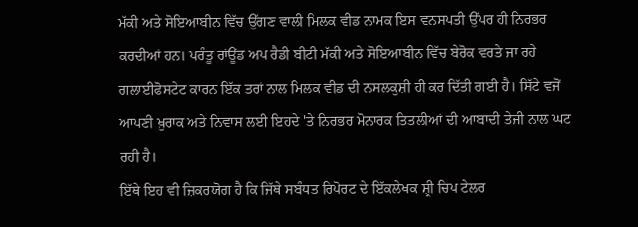ਮੱਕੀ ਅਤੇ ਸੋਇਆਬੀਨ ਵਿੱਚ ਉੱਗਣ ਵਾਲੀ ਮਿਲਕ ਵੀਡ ਨਾਮਕ ਇਸ ਵਨਸਪਤੀ ਉੱਪਰ ਹੀ ਨਿਰਭਰ ਕਰਦੀਆਂ ਹਨ। ਪਰੰਤੂ ਰਾਂਊਂਡ ਅਪ ਰੈਡੀ ਬੀਟੀ ਮੱਕੀ ਅਤੇ ਸੋਇਆਬੀਨ ਵਿੱਚ ਬੇਰੋਕ ਵਰਤੇ ਜਾ ਰਹੇ ਗਲਾਈਫੋਸਟੇਟ ਕਾਰਨ ਇੱਕ ਤਰਾਂ ਨਾਲ ਮਿਲਕ ਵੀਡ ਦੀ ਨਸਲਕੁਸ਼ੀ ਹੀ ਕਰ ਦਿੱਤੀ ਗਈ ਹੈ। ਸਿੱਟੇ ਵਜੋਂ ਆਪਣੀ ਖ਼ੁਰਾਕ ਅਤੇ ਨਿਵਾਸ ਲਈ ਇਹਦੇ 'ਤੇ ਨਿਰਭਰ ਮੋਨਾਰਕ ਤਿਤਲੀਆਂ ਦੀ ਆਬਾਦੀ ਤੇਜੀ ਨਾਲ ਘਟ ਰਹੀ ਹੈ।
ਇੱਥੇ ਇਹ ਵੀ ਜ਼ਿਕਰਯੋਗ ਹੈ ਕਿ ਜਿੱਥੇ ਸਬੰਧਤ ਰਿਪੋਰਟ ਦੇ ਇੱਕਲੇਖਕ ਸ਼੍ਰੀ ਚਿਪ ਟੇਲਰ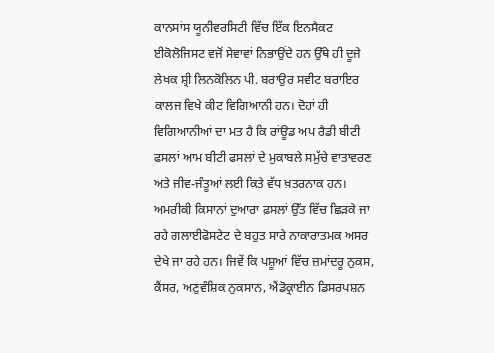ਕਾਨਸਾਂਸ ਯੂਨੀਵਰਸਿਟੀ ਵਿੱਚ ਇੱਕ ਇਨਸੈਕਟ ਈਕੋਲੋਜਿਸਟ ਵਜੋਂ ਸੇਵਾਵਾਂ ਨਿਭਾਉਂਦੇ ਹਨ ਉੱਥੇ ਹੀ ਦੂਜੇ ਲੇਖਕ ਸ਼੍ਰੀ ਲਿਨਕੋਲਿਨ ਪੀ. ਬਰਾਉਰ ਸਵੀਟ ਬਰਾਇਰ ਕਾਲਜ ਵਿਖੇ ਕੀਟ ਵਿਗਿਆਨੀ ਹਨ। ਦੋਹਾਂ ਹੀ ਵਿਗਿਆਨੀਆਂ ਦਾ ਮਤ ਹੈ ਕਿ ਰਾਂਊਡ ਅਪ ਰੈਡੀ ਬੀਟੀ ਫਸਲਾਂ ਆਮ ਬੀਟੀ ਫਸਲਾਂ ਦੇ ਮੁਕਾਬਲੇ ਸਮੁੱਚੇ ਵਾਤਾਵਰਣ ਅਤੇ ਜੀਵ-ਜੰਤੂਆਂ ਲਈ ਕਿਤੇ ਵੱਧ ਖ਼ਤਰਨਾਕ ਹਨ।
ਅਮਰੀਕੀ ਕਿਸਾਨਾਂ ਦੁਆਰਾ ਫ਼ਸਲਾਂ ਉੱਤ ਵਿੱਚ ਛਿੜਕੇ ਜਾ ਰਹੇ ਗਲਾਈਫੋਸਟੇਟ ਦੇ ਬਹੁਤ ਸਾਰੇ ਨਾਕਾਰਾਤਮਕ ਅਸਰ ਦੇਖੇ ਜਾ ਰਹੇ ਹਨ। ਜਿਵੇਂ ਕਿ ਪਸ਼ੂਆਂ ਵਿੱਚ ਜ਼ਮਾਂਦਰੂ ਨੁਕਸ, ਕੈਂਸਰ, ਅਣੁਵੰਸ਼ਿਕ ਨੁਕਸਾਨ, ਐਂਡੋਕ੍ਰਾਈਨ ਡਿਸਰਪਸ਼ਨ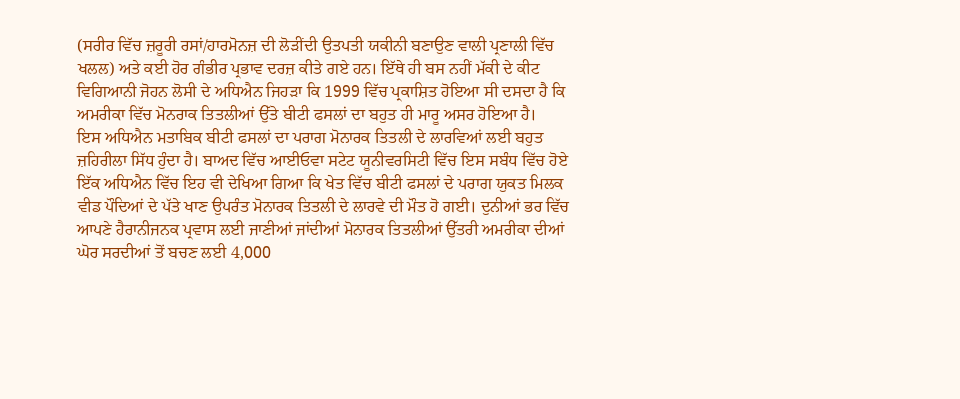(ਸਰੀਰ ਵਿੱਚ ਜ਼ਰੂਰੀ ਰਸਾਂ/ਹਾਰਮੋਨਜ਼ ਦੀ ਲੋੜੀਂਦੀ ਉਤਪਤੀ ਯਕੀਨੀ ਬਣਾਉਣ ਵਾਲੀ ਪ੍ਰਣਾਲੀ ਵਿੱਚ ਖਲਲ) ਅਤੇ ਕਈ ਹੋਰ ਗੰਭੀਰ ਪ੍ਰਭਾਵ ਦਰਜ਼ ਕੀਤੇ ਗਏ ਹਨ। ਇੱਥੇ ਹੀ ਬਸ ਨਹੀਂ ਮੱਕੀ ਦੇ ਕੀਟ ਵਿਗਿਆਨੀ ਜੋਹਨ ਲੋਸੀ ਦੇ ਅਧਿਐਨ ਜਿਹੜਾ ਕਿ 1999 ਵਿੱਚ ਪ੍ਰਕਾਸ਼ਿਤ ਹੋਇਆ ਸੀ ਦਸਦਾ ਹੈ ਕਿ ਅਮਰੀਕਾ ਵਿੱਚ ਮੋਨਰਾਕ ਤਿਤਲੀਆਂ ਉੱਤੇ ਬੀਟੀ ਫਸਲਾਂ ਦਾ ਬਹੁਤ ਹੀ ਮਾਰੂ ਅਸਰ ਹੋਇਆ ਹੈ।
ਇਸ ਅਧਿਐਨ ਮਤਾਬਿਕ ਬੀਟੀ ਫਸਲਾਂ ਦਾ ਪਰਾਗ ਮੋਨਾਰਕ ਤਿਤਲੀ ਦੇ ਲਾਰਵਿਆਂ ਲਈ ਬਹੁਤ ਜ਼ਹਿਰੀਲਾ ਸਿੱਧ ਹੁੰਦਾ ਹੈ। ਬਾਅਦ ਵਿੱਚ ਆਈਓਵਾ ਸਟੇਟ ਯੂਨੀਵਰਸਿਟੀ ਵਿੱਚ ਇਸ ਸਬੰਧ ਵਿੱਚ ਹੋਏ ਇੱਕ ਅਧਿਐਨ ਵਿੱਚ ਇਹ ਵੀ ਦੇਖਿਆ ਗਿਆ ਕਿ ਖੇਤ ਵਿੱਚ ਬੀਟੀ ਫਸਲਾਂ ਦੇ ਪਰਾਗ ਯੁਕਤ ਮਿਲਕ ਵੀਡ ਪੌਦਿਆਂ ਦੇ ਪੱਤੇ ਖਾਣ ਉਪਰੰਤ ਮੋਨਾਰਕ ਤਿਤਲੀ ਦੇ ਲਾਰਵੇ ਦੀ ਮੌਤ ਹੋ ਗਈ। ਦੁਨੀਆਂ ਭਰ ਵਿੱਚ ਆਪਣੇ ਹੈਰਾਨੀਜਨਕ ਪ੍ਰਵਾਸ ਲਈ ਜਾਣੀਆਂ ਜਾਂਦੀਆਂ ਮੋਨਾਰਕ ਤਿਤਲੀਆਂ ਉੱਤਰੀ ਅਮਰੀਕਾ ਦੀਆਂ ਘੋਰ ਸਰਦੀਆਂ ਤੋਂ ਬਚਣ ਲਈ 4,000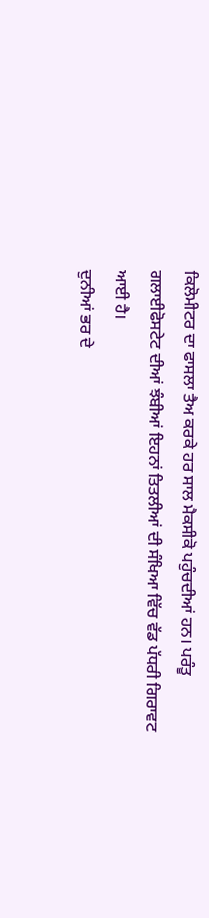ਕਿਲੋਮੀਟਰ ਦਾ ਫਾਸਲਾ ਤੈਅ ਕਰਕੇ ਹਰ ਸਾਲ ਮੈਕਸੀਕੋ ਪਹੁੰਚਦੀਆਂ ਹਨ। ਪਰੰਤੂ ਗਲਾਈਫੋਸਟੇਟ ਦੀਆਂ ਝੰਬੀਆਂ ਇਹਨਾਂ ਤਿਤਲੀਆਂ ਦੀ ਸੰਖਿਆ ਵਿੱਚ ਵੱਡ ਪੱਧਰੀ ਗਿਰਾਵਟ ਆਈ ਹੈ।
ਦੁਨੀਆਂ ਭਰ ਦੇ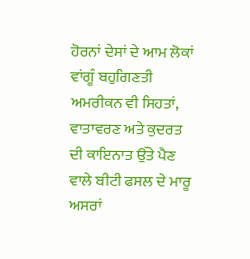ਹੋਰਨਾਂ ਦੇਸਾਂ ਦੇ ਆਮ ਲੋਕਾਂ ਵਾਂਗੂੰ ਬਹੁਗਿਣਤੀ ਅਮਰੀਕਨ ਵੀ ਸਿਹਤਾਂ, ਵਾਤਾਵਰਣ ਅਤੇ ਕੁਦਰਤ ਦੀ ਕਾਇਨਾਤ ਉੱਤੇ ਪੈਣ ਵਾਲੇ ਬੀਟੀ ਫਸਲ ਦੇ ਮਾਰੂ ਅਸਰਾਂ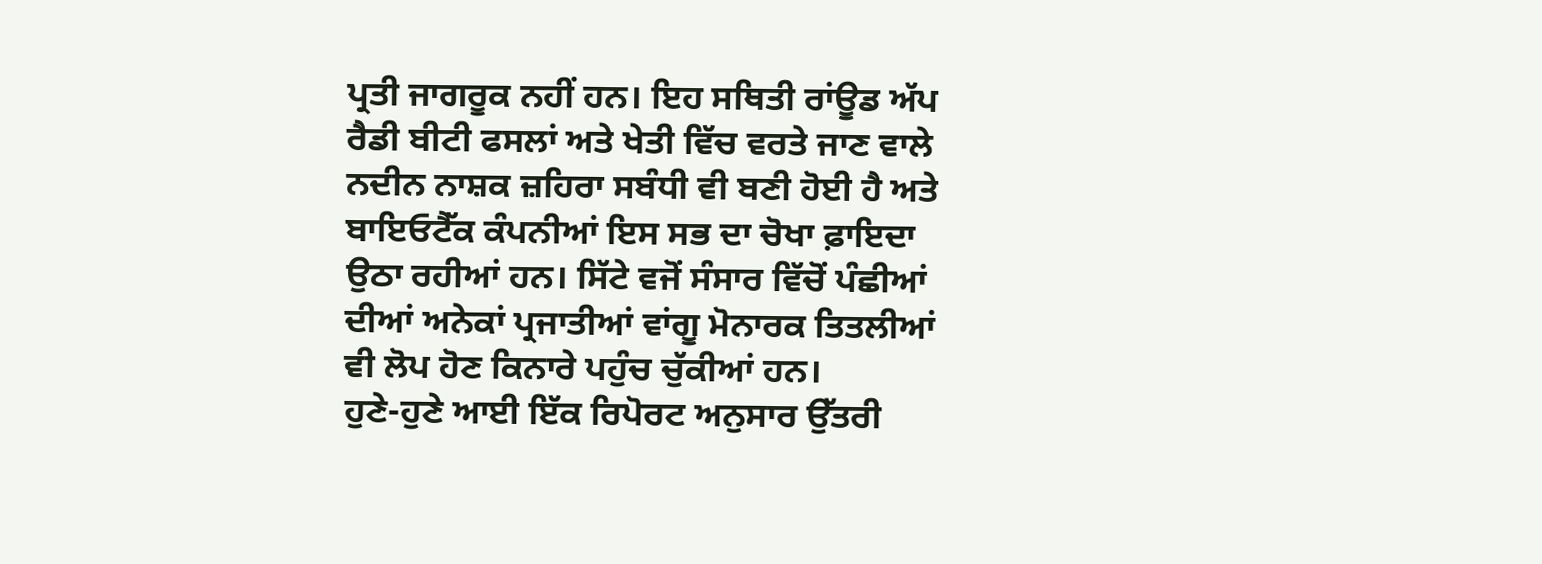ਪ੍ਰਤੀ ਜਾਗਰੂਕ ਨਹੀਂ ਹਨ। ਇਹ ਸਥਿਤੀ ਰਾਂਊਡ ਅੱਪ ਰੈਡੀ ਬੀਟੀ ਫਸਲਾਂ ਅਤੇ ਖੇਤੀ ਵਿੱਚ ਵਰਤੇ ਜਾਣ ਵਾਲੇ ਨਦੀਨ ਨਾਸ਼ਕ ਜ਼ਹਿਰਾ ਸਬੰਧੀ ਵੀ ਬਣੀ ਹੋਈ ਹੈ ਅਤੇ ਬਾਇਓਟੈੱਕ ਕੰਪਨੀਆਂ ਇਸ ਸਭ ਦਾ ਚੋਖਾ ਫ਼ਾਇਦਾ ਉਠਾ ਰਹੀਆਂ ਹਨ। ਸਿੱਟੇ ਵਜੋਂ ਸੰਸਾਰ ਵਿੱਚੋਂ ਪੰਛੀਆਂ ਦੀਆਂ ਅਨੇਕਾਂ ਪ੍ਰਜਾਤੀਆਂ ਵਾਂਗੂ ਮੋਨਾਰਕ ਤਿਤਲੀਆਂ ਵੀ ਲੋਪ ਹੋਣ ਕਿਨਾਰੇ ਪਹੁੰਚ ਚੁੱਕੀਆਂ ਹਨ।
ਹੁਣੇ-ਹੁਣੇ ਆਈ ਇੱਕ ਰਿਪੋਰਟ ਅਨੁਸਾਰ ਉੱਤਰੀ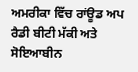ਅਮਰੀਕਾ ਵਿੱਚ ਰਾਂਊਡ ਅਪ ਰੈਡੀ ਬੀਟੀ ਮੱਕੀ ਅਤੇ ਸੋਇਆਬੀਨ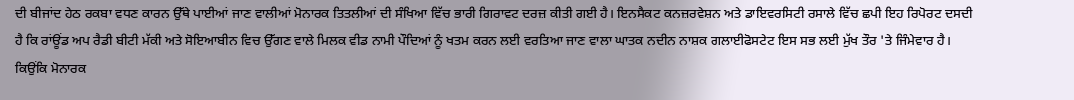ਦੀ ਬੀਜਾਂਦ ਹੇਠ ਰਕਬਾ ਵਧਣ ਕਾਰਨ ਉੱਥੇ ਪਾਈਆਂ ਜਾਣ ਵਾਲੀਆਂ ਮੋਨਾਰਕ ਤਿਤਲੀਆਂ ਦੀ ਸੰਖਿਆ ਵਿੱਚ ਭਾਰੀ ਗਿਰਾਵਟ ਦਰਜ਼ ਕੀਤੀ ਗਈ ਹੈ। ਇਨਸੈਕਟ ਕਨਜ਼ਰਵੇਸ਼ਨ ਅਤੇ ਡਾਇਵਰਸਿਟੀ ਰਸਾਲੇ ਵਿੱਚ ਛਪੀ ਇਹ ਰਿਪੋਰਟ ਦਸਦੀ ਹੈ ਕਿ ਰਾਂਊਂਡ ਅਪ ਰੈਡੀ ਬੀਟੀ ਮੱਕੀ ਅਤੇ ਸੋਇਆਬੀਨ ਵਿਚ ਉੱਗਣ ਵਾਲੇ ਮਿਲਕ ਵੀਡ ਨਾਮੀ ਪੌਦਿਆਂ ਨੂੰ ਖਤਮ ਕਰਨ ਲਈ ਵਰਤਿਆ ਜਾਣ ਵਾਲਾ ਘਾਤਕ ਨਦੀਨ ਨਾਸ਼ਕ ਗਲਾਈਫੋਸਟੇਟ ਇਸ ਸਭ ਲਈ ਮੁੱਖ ਤੌਰ 'ਤੇ ਜਿੰਮੇਵਾਰ ਹੈ।
ਕਿਉਂਕਿ ਮੋਨਾਰਕ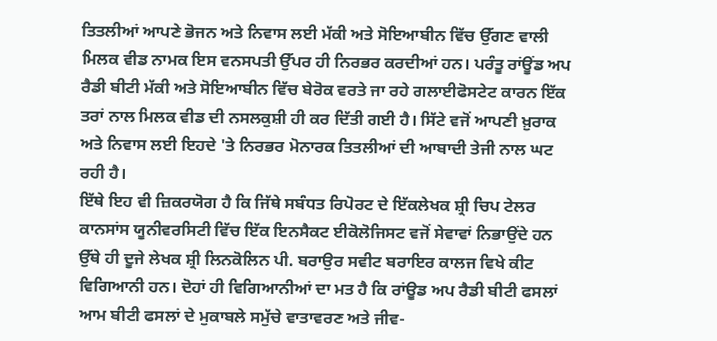ਤਿਤਲੀਆਂ ਆਪਣੇ ਭੋਜਨ ਅਤੇ ਨਿਵਾਸ ਲਈ ਮੱਕੀ ਅਤੇ ਸੋਇਆਬੀਨ ਵਿੱਚ ਉੱਗਣ ਵਾਲੀ ਮਿਲਕ ਵੀਡ ਨਾਮਕ ਇਸ ਵਨਸਪਤੀ ਉੱਪਰ ਹੀ ਨਿਰਭਰ ਕਰਦੀਆਂ ਹਨ। ਪਰੰਤੂ ਰਾਂਊਂਡ ਅਪ ਰੈਡੀ ਬੀਟੀ ਮੱਕੀ ਅਤੇ ਸੋਇਆਬੀਨ ਵਿੱਚ ਬੇਰੋਕ ਵਰਤੇ ਜਾ ਰਹੇ ਗਲਾਈਫੋਸਟੇਟ ਕਾਰਨ ਇੱਕ ਤਰਾਂ ਨਾਲ ਮਿਲਕ ਵੀਡ ਦੀ ਨਸਲਕੁਸ਼ੀ ਹੀ ਕਰ ਦਿੱਤੀ ਗਈ ਹੈ। ਸਿੱਟੇ ਵਜੋਂ ਆਪਣੀ ਖ਼ੁਰਾਕ ਅਤੇ ਨਿਵਾਸ ਲਈ ਇਹਦੇ 'ਤੇ ਨਿਰਭਰ ਮੋਨਾਰਕ ਤਿਤਲੀਆਂ ਦੀ ਆਬਾਦੀ ਤੇਜੀ ਨਾਲ ਘਟ ਰਹੀ ਹੈ।
ਇੱਥੇ ਇਹ ਵੀ ਜ਼ਿਕਰਯੋਗ ਹੈ ਕਿ ਜਿੱਥੇ ਸਬੰਧਤ ਰਿਪੋਰਟ ਦੇ ਇੱਕਲੇਖਕ ਸ਼੍ਰੀ ਚਿਪ ਟੇਲਰ ਕਾਨਸਾਂਸ ਯੂਨੀਵਰਸਿਟੀ ਵਿੱਚ ਇੱਕ ਇਨਸੈਕਟ ਈਕੋਲੋਜਿਸਟ ਵਜੋਂ ਸੇਵਾਵਾਂ ਨਿਭਾਉਂਦੇ ਹਨ ਉੱਥੇ ਹੀ ਦੂਜੇ ਲੇਖਕ ਸ਼੍ਰੀ ਲਿਨਕੋਲਿਨ ਪੀ. ਬਰਾਉਰ ਸਵੀਟ ਬਰਾਇਰ ਕਾਲਜ ਵਿਖੇ ਕੀਟ ਵਿਗਿਆਨੀ ਹਨ। ਦੋਹਾਂ ਹੀ ਵਿਗਿਆਨੀਆਂ ਦਾ ਮਤ ਹੈ ਕਿ ਰਾਂਊਡ ਅਪ ਰੈਡੀ ਬੀਟੀ ਫਸਲਾਂ ਆਮ ਬੀਟੀ ਫਸਲਾਂ ਦੇ ਮੁਕਾਬਲੇ ਸਮੁੱਚੇ ਵਾਤਾਵਰਣ ਅਤੇ ਜੀਵ-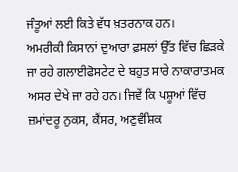ਜੰਤੂਆਂ ਲਈ ਕਿਤੇ ਵੱਧ ਖ਼ਤਰਨਾਕ ਹਨ।
ਅਮਰੀਕੀ ਕਿਸਾਨਾਂ ਦੁਆਰਾ ਫ਼ਸਲਾਂ ਉੱਤ ਵਿੱਚ ਛਿੜਕੇ ਜਾ ਰਹੇ ਗਲਾਈਫੋਸਟੇਟ ਦੇ ਬਹੁਤ ਸਾਰੇ ਨਾਕਾਰਾਤਮਕ ਅਸਰ ਦੇਖੇ ਜਾ ਰਹੇ ਹਨ। ਜਿਵੇਂ ਕਿ ਪਸ਼ੂਆਂ ਵਿੱਚ ਜ਼ਮਾਂਦਰੂ ਨੁਕਸ, ਕੈਂਸਰ, ਅਣੁਵੰਸ਼ਿਕ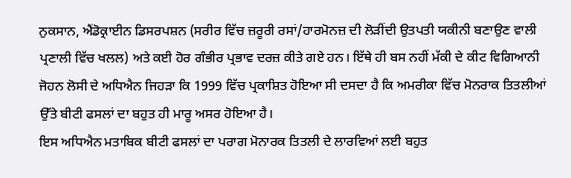ਨੁਕਸਾਨ, ਐਂਡੋਕ੍ਰਾਈਨ ਡਿਸਰਪਸ਼ਨ (ਸਰੀਰ ਵਿੱਚ ਜ਼ਰੂਰੀ ਰਸਾਂ/ਹਾਰਮੋਨਜ਼ ਦੀ ਲੋੜੀਂਦੀ ਉਤਪਤੀ ਯਕੀਨੀ ਬਣਾਉਣ ਵਾਲੀ ਪ੍ਰਣਾਲੀ ਵਿੱਚ ਖਲਲ) ਅਤੇ ਕਈ ਹੋਰ ਗੰਭੀਰ ਪ੍ਰਭਾਵ ਦਰਜ਼ ਕੀਤੇ ਗਏ ਹਨ। ਇੱਥੇ ਹੀ ਬਸ ਨਹੀਂ ਮੱਕੀ ਦੇ ਕੀਟ ਵਿਗਿਆਨੀ ਜੋਹਨ ਲੋਸੀ ਦੇ ਅਧਿਐਨ ਜਿਹੜਾ ਕਿ 1999 ਵਿੱਚ ਪ੍ਰਕਾਸ਼ਿਤ ਹੋਇਆ ਸੀ ਦਸਦਾ ਹੈ ਕਿ ਅਮਰੀਕਾ ਵਿੱਚ ਮੋਨਰਾਕ ਤਿਤਲੀਆਂ ਉੱਤੇ ਬੀਟੀ ਫਸਲਾਂ ਦਾ ਬਹੁਤ ਹੀ ਮਾਰੂ ਅਸਰ ਹੋਇਆ ਹੈ।
ਇਸ ਅਧਿਐਨ ਮਤਾਬਿਕ ਬੀਟੀ ਫਸਲਾਂ ਦਾ ਪਰਾਗ ਮੋਨਾਰਕ ਤਿਤਲੀ ਦੇ ਲਾਰਵਿਆਂ ਲਈ ਬਹੁਤ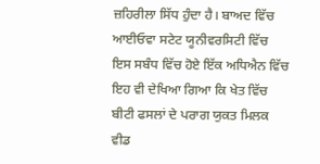ਜ਼ਹਿਰੀਲਾ ਸਿੱਧ ਹੁੰਦਾ ਹੈ। ਬਾਅਦ ਵਿੱਚ ਆਈਓਵਾ ਸਟੇਟ ਯੂਨੀਵਰਸਿਟੀ ਵਿੱਚ ਇਸ ਸਬੰਧ ਵਿੱਚ ਹੋਏ ਇੱਕ ਅਧਿਐਨ ਵਿੱਚ ਇਹ ਵੀ ਦੇਖਿਆ ਗਿਆ ਕਿ ਖੇਤ ਵਿੱਚ ਬੀਟੀ ਫਸਲਾਂ ਦੇ ਪਰਾਗ ਯੁਕਤ ਮਿਲਕ ਵੀਡ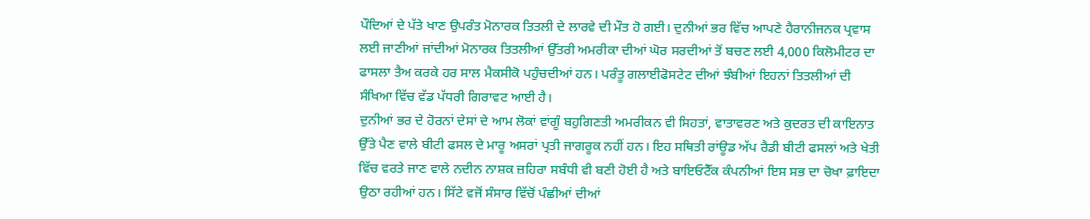ਪੌਦਿਆਂ ਦੇ ਪੱਤੇ ਖਾਣ ਉਪਰੰਤ ਮੋਨਾਰਕ ਤਿਤਲੀ ਦੇ ਲਾਰਵੇ ਦੀ ਮੌਤ ਹੋ ਗਈ। ਦੁਨੀਆਂ ਭਰ ਵਿੱਚ ਆਪਣੇ ਹੈਰਾਨੀਜਨਕ ਪ੍ਰਵਾਸ ਲਈ ਜਾਣੀਆਂ ਜਾਂਦੀਆਂ ਮੋਨਾਰਕ ਤਿਤਲੀਆਂ ਉੱਤਰੀ ਅਮਰੀਕਾ ਦੀਆਂ ਘੋਰ ਸਰਦੀਆਂ ਤੋਂ ਬਚਣ ਲਈ 4,000 ਕਿਲੋਮੀਟਰ ਦਾ ਫਾਸਲਾ ਤੈਅ ਕਰਕੇ ਹਰ ਸਾਲ ਮੈਕਸੀਕੋ ਪਹੁੰਚਦੀਆਂ ਹਨ। ਪਰੰਤੂ ਗਲਾਈਫੋਸਟੇਟ ਦੀਆਂ ਝੰਬੀਆਂ ਇਹਨਾਂ ਤਿਤਲੀਆਂ ਦੀ ਸੰਖਿਆ ਵਿੱਚ ਵੱਡ ਪੱਧਰੀ ਗਿਰਾਵਟ ਆਈ ਹੈ।
ਦੁਨੀਆਂ ਭਰ ਦੇ ਹੋਰਨਾਂ ਦੇਸਾਂ ਦੇ ਆਮ ਲੋਕਾਂ ਵਾਂਗੂੰ ਬਹੁਗਿਣਤੀ ਅਮਰੀਕਨ ਵੀ ਸਿਹਤਾਂ, ਵਾਤਾਵਰਣ ਅਤੇ ਕੁਦਰਤ ਦੀ ਕਾਇਨਾਤ ਉੱਤੇ ਪੈਣ ਵਾਲੇ ਬੀਟੀ ਫਸਲ ਦੇ ਮਾਰੂ ਅਸਰਾਂ ਪ੍ਰਤੀ ਜਾਗਰੂਕ ਨਹੀਂ ਹਨ। ਇਹ ਸਥਿਤੀ ਰਾਂਊਡ ਅੱਪ ਰੈਡੀ ਬੀਟੀ ਫਸਲਾਂ ਅਤੇ ਖੇਤੀ ਵਿੱਚ ਵਰਤੇ ਜਾਣ ਵਾਲੇ ਨਦੀਨ ਨਾਸ਼ਕ ਜ਼ਹਿਰਾ ਸਬੰਧੀ ਵੀ ਬਣੀ ਹੋਈ ਹੈ ਅਤੇ ਬਾਇਓਟੈੱਕ ਕੰਪਨੀਆਂ ਇਸ ਸਭ ਦਾ ਚੋਖਾ ਫ਼ਾਇਦਾ ਉਠਾ ਰਹੀਆਂ ਹਨ। ਸਿੱਟੇ ਵਜੋਂ ਸੰਸਾਰ ਵਿੱਚੋਂ ਪੰਛੀਆਂ ਦੀਆਂ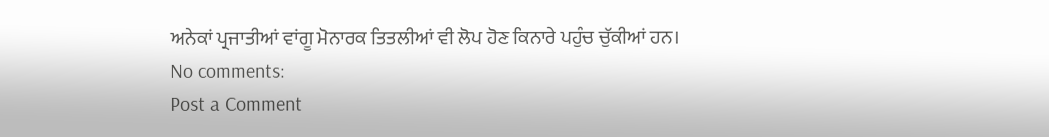ਅਨੇਕਾਂ ਪ੍ਰਜਾਤੀਆਂ ਵਾਂਗੂ ਮੋਨਾਰਕ ਤਿਤਲੀਆਂ ਵੀ ਲੋਪ ਹੋਣ ਕਿਨਾਰੇ ਪਹੁੰਚ ਚੁੱਕੀਆਂ ਹਨ।
No comments:
Post a Comment